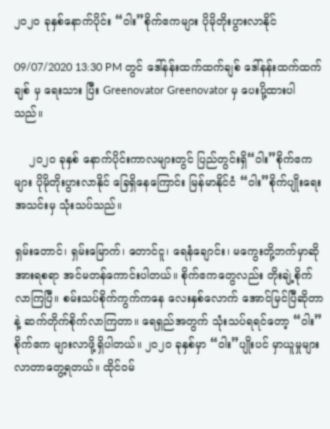၂၀၂၀ ခုနှစ်နောက်ပိုင်း “ဝါး”စိုက်ဧကများ ပိုမိုတိုးပွားလာနိုင်

09/07/2020 13:30 PM တွင် ဒေါ်နန်းထက်ထက်ချစ် ဒေါ်နန်းထက်ထက်ချစ် မှ ရေးသား ပြီး Greenovator Greenovator မှ ပေးပို့ထားပါသည်။

    ၂၀၂၀ ခုနှစ် နောက်ပိုင်းကာလများတွင် ပြည်တွင်းရှိ“ဝါး”စိုက်ဧကများ ပိုမိုတိုးပွားလာနိုင် ခြေရှိနေကြောင်း မြန်မာနိုင်ငံ “ဝါး”စိုက်ပျိုးရေးအသင်းမှ သုံးသပ်သည်။

ရှမ်းတောင်၊ ရှမ်းမြောက်၊ တောင်ငူ၊ ရေနံချောင်း၊ မကွေးတို့ဘက်မှာဆို အားရစရာ အင်မတန်ကောင်းပါတယ်။ စိုက်ဧကတွေလည်း တိုးချဲ့စိုက်လာကြပြီ။ စမ်းသပ်စိုက်ကွက်ကနေ လေးနှစ်လောက် အောင်မြင်ပြီဆိုတာနဲ့ ဆက်တိုက်စိုက်လာကြတာ။ ရေရှည်အတွက် သုံးသပ်ရရင်တော့ “ဝါး”စိုက်ဧက များလာဖို့ရှိပါတယ်။ ၂၀၂၀ ခုနှစ်မှာ “ဝါး”ပျိုးပင် မှာယူမှုများလာတာတွေ့ရတယ်။ ထိုင်ဝမ်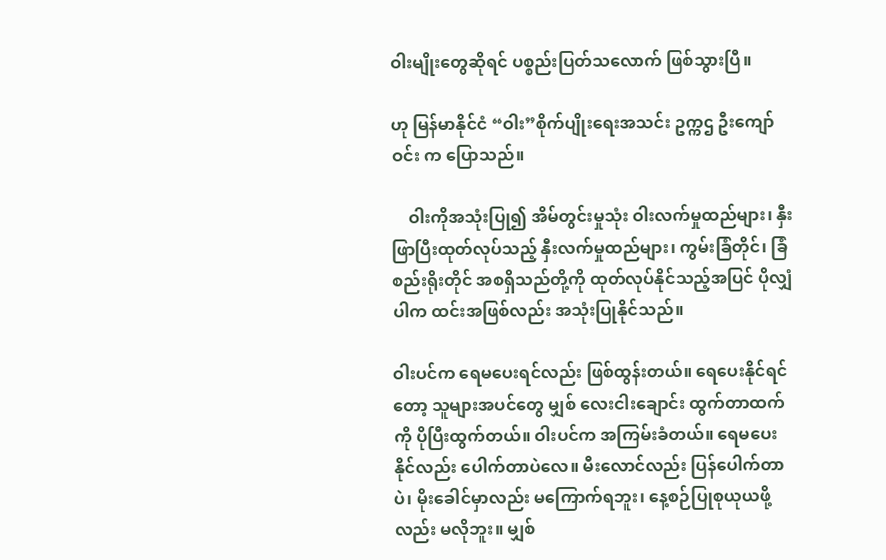ဝါးမျိုးတွေဆိုရင် ပစ္စည်းပြတ်သလောက် ဖြစ်သွားပြီ။

ဟု မြန်မာနိုင်ငံ “ဝါး”စိုက်ပျိုးရေးအသင်း ဥက္ကဌ ဦးကျော်ဝင်း က ပြောသည်။

    ဝါးကိုအသုံးပြု၍ အိမ်တွင်းမှုသုံး ဝါးလက်မှုထည်များ၊ နှီးဖြာပြီးထုတ်လုပ်သည့် နှီးလက်မှုထည်များ၊ ကွမ်းခြံတိုင်၊ ခြံစည်းရိုးတိုင် အစရှိသည်တို့ကို ထုတ်လုပ်နိုင်သည့်အပြင် ပိုလျှံပါက ထင်းအဖြစ်လည်း အသုံးပြုနိုင်သည်။

ဝါးပင်က ရေမပေးရင်လည်း ဖြစ်ထွန်းတယ်။ ရေပေးနိုင်ရင်တော့ သူများအပင်တွေ မျှစ် လေးငါးချောင်း ထွက်တာထက်ကို ပိုပြီးထွက်တယ်။ ဝါးပင်က အကြမ်းခံတယ်။ ရေမပေးနိုင်လည်း ပေါက်တာပဲလေ။ မီးလောင်လည်း ပြန်ပေါက်တာပဲ၊ မိုးခေါင်မှာလည်း မကြောက်ရဘူး၊ နေ့စဉ်ပြုစုယုယဖို့လည်း မလိုဘူး။ မျှစ်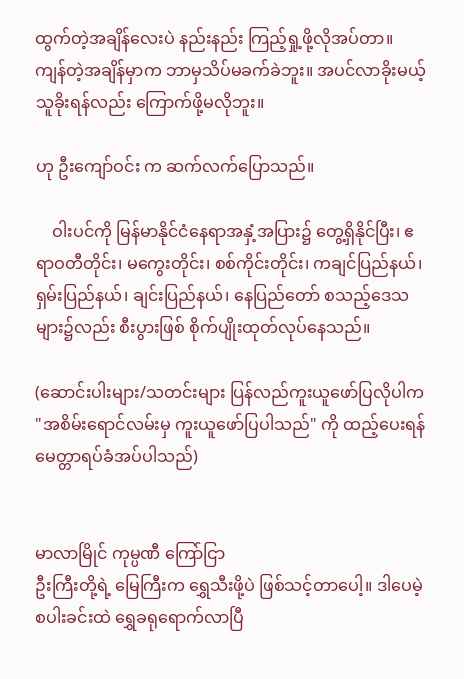ထွက်တဲ့အချိန်လေးပဲ နည်းနည်း ကြည့်ရှု့ဖို့လိုအပ်တာ။ ကျန်တဲ့အချိန်မှာက ဘာမှသိပ်မခက်ခဲဘူး။ အပင်လာခိုးမယ့် သူခိုးရန်လည်း ကြောက်ဖို့မလိုဘူး။

ဟု ဦးကျော်ဝင်း က ဆက်လက်ပြောသည်။

    ဝါးပင်ကို မြန်မာနိုင်ငံနေရာအနှံ့အပြား၌ တွေ့ရှိနိုင်ပြီး၊ ဧရာဝတီတိုင်း၊ မကွေးတိုင်း၊ စစ်ကိုင်းတိုင်း၊ ကချင်ပြည်နယ်၊ ရှမ်းပြည်နယ်၊ ချင်းပြည်နယ်၊ နေပြည်တော် စသည့်ဒေသများ၌လည်း စီးပွားဖြစ် စိုက်ပျိုးထုတ်လုပ်နေသည်။

(ဆောင်းပါးများ/သတင်းများ ပြန်လည်ကူးယူဖော်ပြလိုပါက "အစိမ်းရောင်လမ်းမှ ကူးယူဖော်ပြပါသည်" ကို ထည့်ပေးရန် မေတ္တာရပ်ခံအပ်ပါသည်)


မာလာမြိုင် ကုမ္ပဏီ ကြော်ငြာ
ဦးကြီးတို့ရဲ့ မြေကြီးက ရွှေသီးဖို့ပဲ ဖြစ်သင့်တာပေါ့။ ဒါပေမဲ့ စပါးခင်းထဲ ရွှေခရုရောက်လာပြီ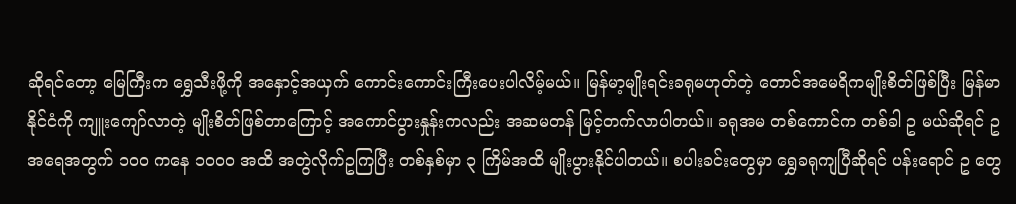ဆိုရင်တော့ မြေကြီးက ရွှေသီးဖို့ကို အနှောင့်အယှက် ကောင်းကောင်းကြီးပေးပါလိမ့်မယ်။ မြန်မာ့မျိုးရင်းခရုမဟုတ်တဲ့ တောင်အမေရိကမျိုးစိတ်ဖြစ်ပြီး မြန်မာနိုင်ငံကို ကျူးကျော်လာတဲ့ မျိုးစိတ်ဖြစ်တာကြောင့် အကောင်ပွားနှုန်းကလည်း အဆမတန် မြင့်တက်လာပါတယ်။ ခရုအမ တစ်ကောင်က တစ်ခါ ဥ မယ်ဆိုရင် ဥအရေအတွက် ၁၀၀ ကနေ ၁၀၀၀ အထိ အတွဲလိုက်ဥကြပြီး တစ်နှစ်မှာ ၃ ကြိမ်အထိ မျိုးပွားနိုင်ပါတယ်။ စပါးခင်းတွေမှာ ရွှေခရုကျပြီဆိုရင် ပန်းရောင် ဥ တွေ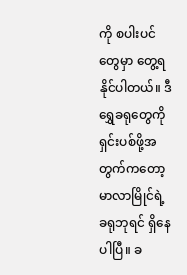ကို စပါးပင်တွေမှာ တွေ့ရနိုင်ပါတယ်။ ဒီရွှေခရုတွေကို ရှင်းပစ်ဖို့အတွက်ကတော့ မာလာမြိုင်ရဲ့ ခရုဘုရင် ရှိနေပါပြီ။ ခ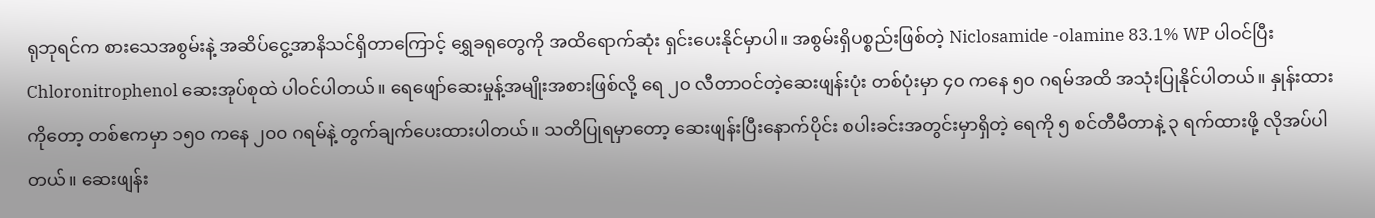ရုဘုရင်က စားသေအစွမ်းနဲ့ အဆိပ်ငွေ့အာနိသင်ရှိတာကြောင့် ရွှေခရုတွေကို အထိရောက်ဆုံး ရှင်းပေးနိုင်မှာပါ။ အစွမ်းရှိပစ္စည်းဖြစ်တဲ့ Niclosamide -olamine 83.1% WP ပါဝင်ပြီး Chloronitrophenol ဆေးအုပ်စုထဲ ပါဝင်ပါတယ်။ ရေဖျော်ဆေးမှုန့်အမျိုးအစားဖြစ်လို့ ရေ ၂၀ လီတာဝင်တဲ့ဆေးဖျန်းပုံး တစ်ပုံးမှာ ၄၀ ကနေ ၅၀ ဂရမ်အထိ အသုံးပြုနိုင်ပါတယ်။ နှုန်းထားကိုတော့ တစ်ဧကမှာ ၁၅၀ ကနေ ၂၀၀ ဂရမ်နဲ့ တွက်ချက်ပေးထားပါတယ်။ သတိပြုရမှာတော့ ဆေးဖျန်းပြီးနောက်ပိုင်း စပါးခင်းအတွင်းမှာရှိတဲ့ ရေကို ၅ စင်တီမီတာနဲ့ ၃ ရက်ထားဖို့ လိုအပ်ပါတယ်။ ဆေးဖျန်း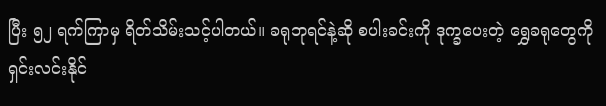ပြီး ၅၂ ရက်ကြာမှ ရိတ်သိမ်းသင့်ပါတယ်။ ခရုဘုရင်နဲ့ဆို စပါးခင်းကို ဒုက္ခပေးတဲ့ ရွှေခရုတွေကို ရှင်းလင်းနိုင်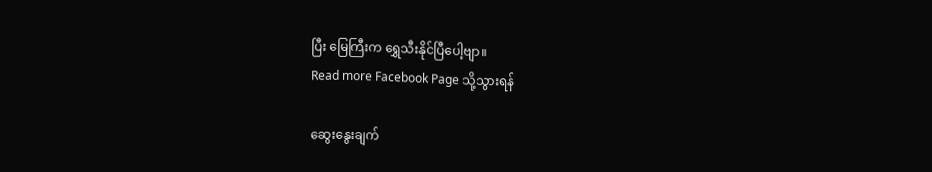ပြီး မြေကြီးက ရွှေသီးနိုင်ပြီပေါ့ဗျာ။
Read more Facebook Page သို့သွားရန်

ဆွေးနွေးချက်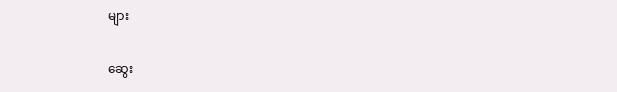များ

ဆွေး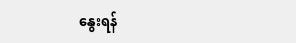နွေးရန်